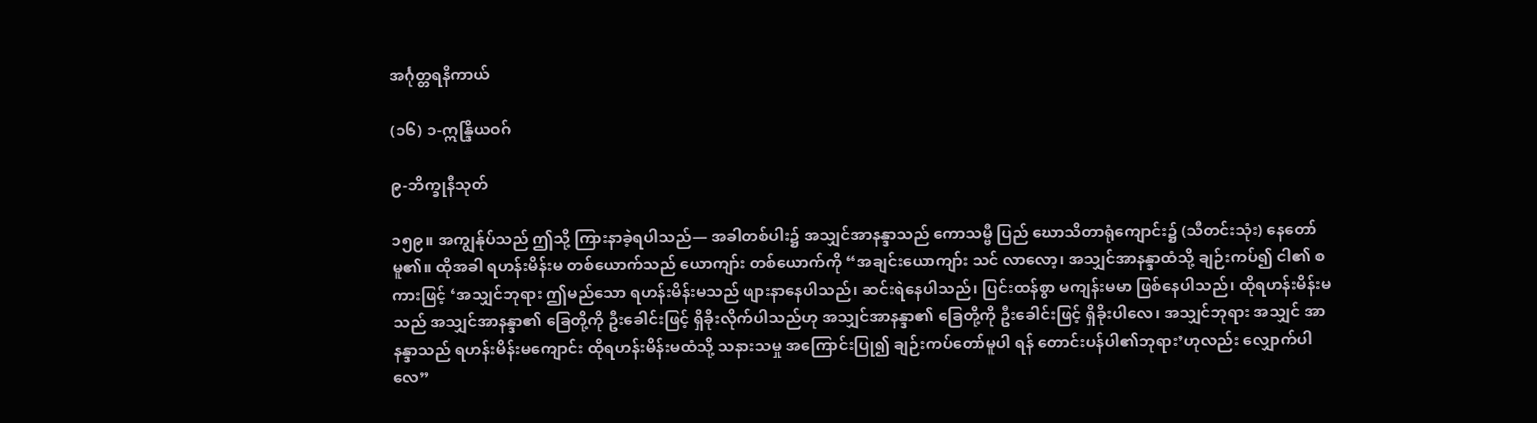အင်္ဂုတ္တရနိကာယ်

(၁၆) ၁-ဣန္ဒြိယဝဂ်

၉-ဘိက္ခုနီသုတ်

၁၅၉။ အကျွန်ုပ်သည် ဤသို့ ကြားနာခဲ့ရပါသည်— အခါတစ်ပါး၌ အသျှင်အာနန္ဒာသည် ကောသမ္ဗီ ပြည် ဃောသိတာရုံကျောင်း၌ (သီတင်းသုံး) နေတော်မူ၏။ ထိုအခါ ရဟန်းမိန်းမ တစ်ယောက်သည် ယောကျာ်း တစ်ယောက်ကို “အချင်းယောကျာ်း သင် လာလော့၊ အသျှင်အာနန္ဒာထံသို့ ချဉ်းကပ်၍ ငါ၏ စကားဖြင့် ‘အသျှင်ဘုရား ဤမည်သော ရဟန်းမိန်းမသည် ဖျားနာနေပါသည်၊ ဆင်းရဲနေပါသည်၊ ပြင်းထန်စွာ မကျန်းမမာ ဖြစ်နေပါသည်၊ ထိုရဟန်းမိန်းမသည် အသျှင်အာနန္ဒာ၏ ခြေတို့ကို ဦးခေါင်းဖြင့် ရှိခိုးလိုက်ပါသည်ဟု အသျှင်အာနန္ဒာ၏ ခြေတို့ကို ဦးခေါင်းဖြင့် ရှိခိုးပါလေ၊ အသျှင်ဘုရား အသျှင် အာနန္ဒာသည် ရဟန်းမိန်းမကျောင်း ထိုရဟန်းမိန်းမထံသို့ သနားသမှု အကြောင်းပြု၍ ချဉ်းကပ်တော်မူပါ ရန် တောင်းပန်ပါ၏ဘုရား’ဟုလည်း လျှောက်ပါလေ”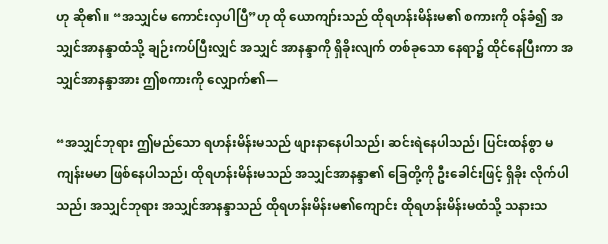ဟု ဆို၏။ “အသျှင်မ ကောင်းလှပါပြီ”ဟု ထို ယောကျာ်းသည် ထိုရဟန်းမိန်းမ၏ စကားကို ဝန်ခံ၍ အသျှင်အာနန္ဒာထံသို့ ချဉ်းကပ်ပြီးလျှင် အသျှင် အာနန္ဒာကို ရှိခိုးလျက် တစ်ခုသော နေရာ၌ ထိုင်နေပြီးကာ အသျှင်အာနန္ဒာအား ဤစကားကို လျှောက်၏—

“အသျှင်ဘုရား ဤမည်သော ရဟန်းမိန်းမသည် ဖျားနာနေပါသည်၊ ဆင်းရဲနေပါသည်၊ ပြင်းထန်စွာ မကျန်းမမာ ဖြစ်နေပါသည်၊ ထိုရဟန်းမိန်းမသည် အသျှင်အာနန္ဒာ၏ ခြေတို့ကို ဦးခေါင်းဖြင့် ရှိခိုး လိုက်ပါသည်၊ အသျှင်ဘုရား အသျှင်အာနန္ဒာသည် ထိုရဟန်းမိန်းမ၏ကျောင်း ထိုရဟန်းမိန်းမထံသို့ သနားသ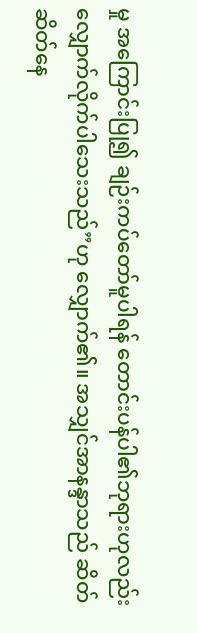မှု အကြောင်းပြု၍ ချဉ်းကပ်တော်မူပါရန် တောင်းပန်ပါ၏ဘုရားဟုလည်း လျှောက်လိုက်ပါသေးသည်”ဟု လျှောက်၏။ အသျှင်အာနန္ဒာသည် ဆိတ်ဆိတ်နေ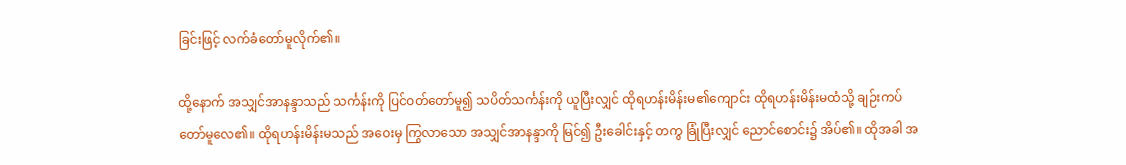ခြင်းဖြင့် လက်ခံတော်မူလိုက်၏။

ထို့နောက် အသျှင်အာနန္ဒာသည် သင်္ကန်းကို ပြင်ဝတ်တော်မူ၍ သပိတ်သင်္ကန်းကို ယူပြီးလျှင် ထိုရဟန်းမိန်းမ၏ကျောင်း ထိုရဟန်းမိန်းမထံသို့ ချဉ်းကပ်တော်မူလေ၏။ ထိုရဟန်းမိန်းမသည် အဝေးမှ ကြွလာသော အသျှင်အာနန္ဒာကို မြင်၍ ဦးခေါင်းနှင့် တကွ ခြုံပြီးလျှင် ညောင်စောင်း၌ အိပ်၏။ ထိုအခါ အ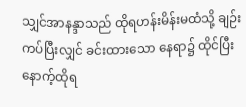သျှင်အာနန္ဒာသည် ထိုရဟန်းမိန်းမထံသို့ ချဉ်းကပ်ပြီးလျှင် ခင်းထားသော နေရာ၌ ထိုင်ပြီးနောက့်ထိုရ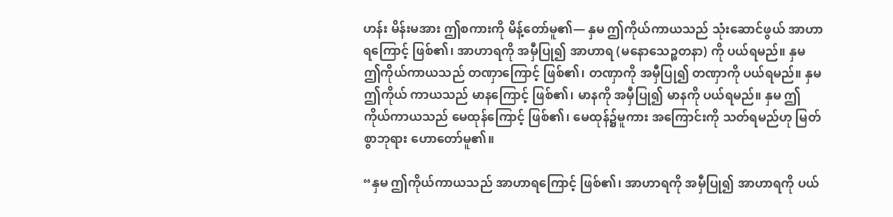ဟန်း မိန်းမအား ဤစကားကို မိန့်တော်မူ၏— နှမ ဤကိုယ်ကာယသည် သုံးဆောင်ဖွယ် အာဟာရကြောင့် ဖြစ်၏၊ အာဟာရကို အမှီပြု၍ အာဟာရ (မနောသေဉ္စတနာ) ကို ပယ်ရမည်။ နှမ ဤကိုယ်ကာယသည် တဏှာကြောင့် ဖြစ်၏၊ တဏှာကို အမှီပြု၍ တဏှာကို ပယ်ရမည်။ နှမ ဤကိုယ် ကာယသည် မာနကြောင့် ဖြစ်၏၊ မာနကို အမှီပြု၍ မာနကို ပယ်ရမည်။ နှမ ဤကိုယ်ကာယသည် မေထုန်ကြောင့် ဖြစ်၏၊ မေထုန်၌မူကား အကြောင်းကို သတ်ရမည်ဟု မြတ်စွာဘုရား ဟောတော်မူ၏။

“နှမ ဤကိုယ်ကာယသည် အာဟာရကြောင့် ဖြစ်၏၊ အာဟာရကို အမှီပြု၍ အာဟာရကို ပယ်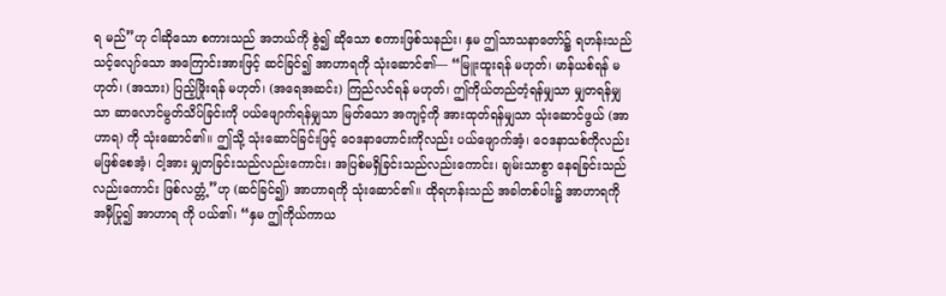ရ မည်”ဟု ငါဆိုသော စကားသည် အဘယ်ကို စွဲ၍ ဆိုသော စကားဖြစ်သနည်း၊ နှမ ဤသာသနာတော်၌ ရဟန်းသည် သင့်လျော်သော အကြောင်းအားဖြင့် ဆင်ခြင်၍ အာဟာရကို သုံးဆောင်၏— “မြူးထူးရန် မဟုတ်၊ မာန်ယစ်ရန် မဟုတ်၊ (အသား) ပြည့်ဖြိုးရန် မဟုတ်၊ (အရေအဆင်း) ကြည်လင်ရန် မဟုတ်၊ ဤကိုယ်တည်တံ့ရန်မျှသာ မျှတရန်မျှသာ ဆာလောင်မွတ်သိပ်ခြင်းကို ပယ်ဖျောက်ရန်မျှသာ မြတ်သော အကျင့်ကို အားထုတ်ရန်မျှသာ သုံးဆောင်ဖွယ် (အာဟာရ) ကို သုံးဆောင်၏။ ဤသို့ သုံးဆောင်ခြင်းဖြင့် ဝေဒနာဟောင်းကိုလည်း ပယ်ဖျောက်အံ့၊ ဝေဒနာသစ်ကိုလည်း မဖြစ်စေအံ့၊ ငါ့အား မျှတခြင်းသည်လည်းကောင်း၊ အပြစ်မရှိခြင်းသည်လည်းကောင်း၊ ချမ်းသာစွာ နေရခြင်းသည်လည်းကောင်း ဖြစ်လတ္တံ့”ဟု (ဆင်ခြင်၍) အာဟာရကို သုံးဆောင်၏။ ထိုရဟန်းသည် အခါတစ်ပါး၌ အာဟာရကို အမှီပြု၍ အာဟာရ ကို ပယ်၏၊ “နှမ ဤကိုယ်ကာယ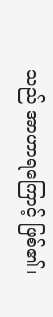သည် အာဟာရကြောင့် ဖြစ်၏၊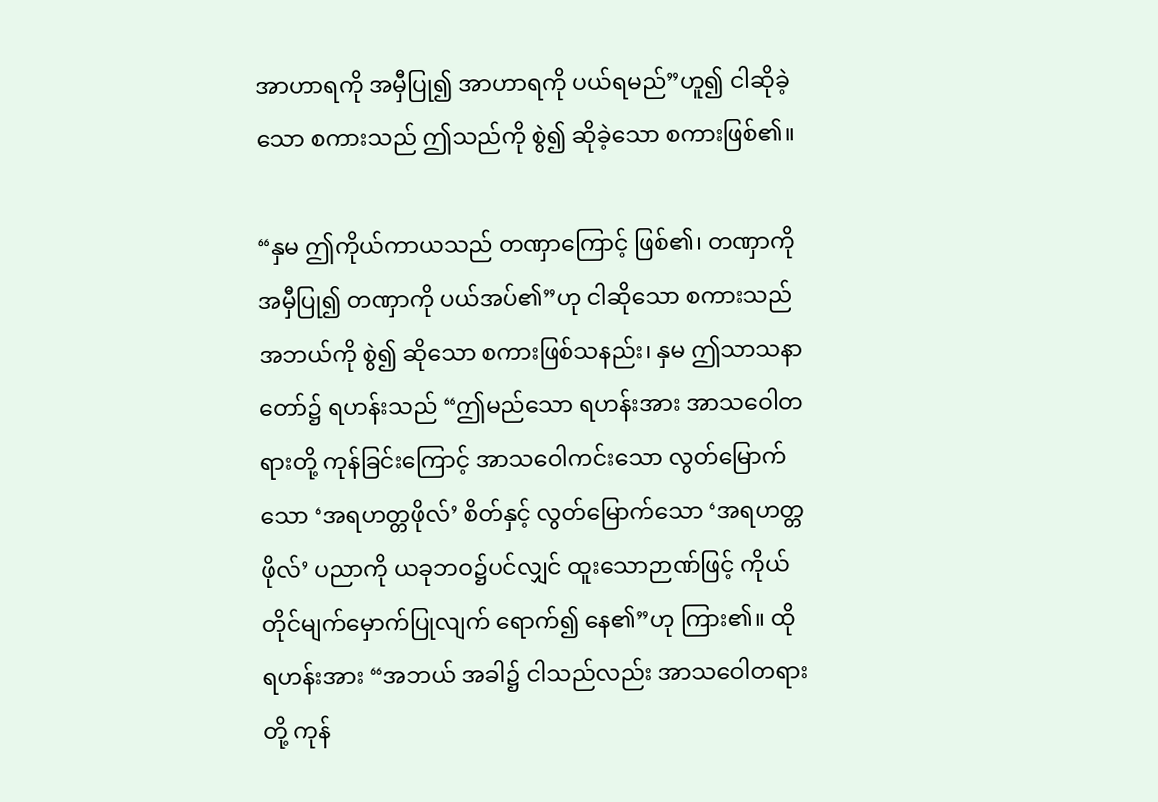အာဟာရကို အမှီပြု၍ အာဟာရကို ပယ်ရမည်”ဟူ၍ ငါဆိုခဲ့သော စကားသည် ဤသည်ကို စွဲ၍ ဆိုခဲ့သော စကားဖြစ်၏။

“နှမ ဤကိုယ်ကာယသည် တဏှာကြောင့် ဖြစ်၏၊ တဏှာကို အမှီပြု၍ တဏှာကို ပယ်အပ်၏”ဟု ငါဆိုသော စကားသည် အဘယ်ကို စွဲ၍ ဆိုသော စကားဖြစ်သနည်း၊ နှမ ဤသာသနာတော်၌ ရဟန်းသည် “ဤမည်သော ရဟန်းအား အာသဝေါတရားတို့ ကုန်ခြင်းကြောင့် အာသဝေါကင်းသော လွတ်မြောက်သော ‘အရဟတ္တဖိုလ်’ စိတ်နှင့် လွတ်မြောက်သော ‘အရဟတ္တဖိုလ်’ ပညာကို ယခုဘဝ၌ပင်လျှင် ထူးသောဉာဏ်ဖြင့် ကိုယ်တိုင်မျက်မှောက်ပြုလျက် ရောက်၍ နေ၏”ဟု ကြား၏။ ထိုရဟန်းအား “အဘယ် အခါ၌ ငါသည်လည်း အာသဝေါတရားတို့ ကုန်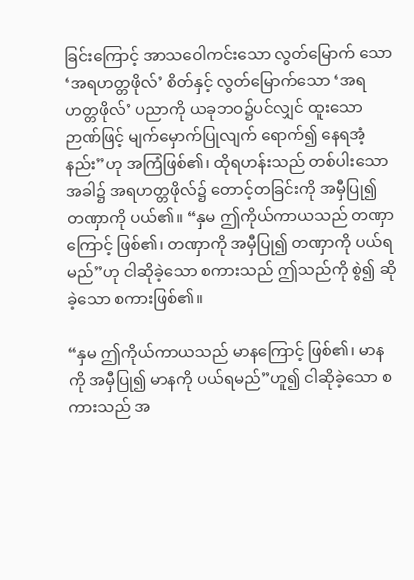ခြင်းကြောင့် အာသဝေါကင်းသော လွတ်မြောက် သော ‘အရဟတ္တဖိုလ်’ စိတ်နှင့် လွတ်မြောက်သော ‘အရဟတ္တဖိုလ်’ ပညာကို ယခုဘဝ၌ပင်လျှင် ထူးသော ဉာဏ်ဖြင့် မျက်မှောက်ပြုလျက် ရောက်၍ နေရအံ့နည်း”ဟု အကြံဖြစ်၏၊ ထိုရဟန်းသည် တစ်ပါးသော အခါ၌ အရဟတ္တဖိုလ်၌ တောင့်တခြင်းကို အမှီပြု၍ တဏှာကို ပယ်၏။ “နှမ ဤကိုယ်ကာယသည် တဏှာကြောင့် ဖြစ်၏၊ တဏှာကို အမှီပြု၍ တဏှာကို ပယ်ရမည်”ဟု ငါဆိုခဲ့သော စကားသည် ဤသည်ကို စွဲ၍ ဆိုခဲ့သော စကားဖြစ်၏။

“နှမ ဤကိုယ်ကာယသည် မာနကြောင့် ဖြစ်၏၊ မာနကို အမှီပြု၍ မာနကို ပယ်ရမည်”ဟူ၍ ငါဆိုခဲ့သော စကားသည် အ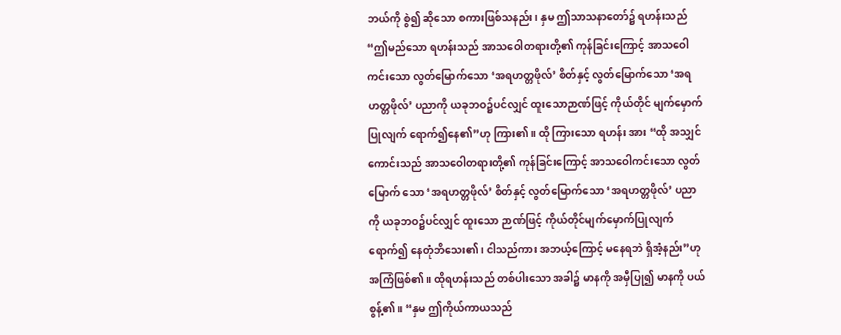ဘယ်ကို စွဲ၍ ဆိုသော စကားဖြစ်သနည်း၊ နှမ ဤသာသနာတော်၌ ရဟန်းသည် “ဤမည်သော ရဟန်းသည် အာသဝေါတရားတို့၏ ကုန်ခြင်းကြောင့် အာသဝေါကင်းသော လွတ်မြောက်သော ‘အရဟတ္တဖိုလ်’ စိတ်နှင့် လွတ်မြောက်သော ‘အရဟတ္တဖိုလ်’ ပညာကို ယခုဘဝ၌ပင်လျှင် ထူးသောဉာဏ်ဖြင့် ကိုယ်တိုင် မျက်မှောက်ပြုလျက် ရောက်၍နေ၏”ဟု ကြား၏။ ထို ကြားသော ရဟန်း အား “ထို အသျှင်ကောင်းသည် အာသဝေါတရားတို့၏ ကုန်ခြင်းကြောင့် အာသဝေါကင်းသော လွတ်မြောက် သော ‘အရဟတ္တဖိုလ်’ စိတ်နှင့် လွတ်မြောက်သော ‘အရဟတ္တဖိုလ်’ ပညာကို ယခုဘဝ၌ပင်လျှင် ထူးသော ဉာဏ်ဖြင့် ကိုယ်တိုင်မျက်မှောက်ပြုလျက် ရောက်၍ နေတုံဘိသေး၏၊ ငါသည်ကား အဘယ့်ကြောင့် မနေရဘဲ ရှိအံ့နည်း”ဟု အကြံဖြစ်၏။ ထိုရဟန်းသည် တစ်ပါးသော အခါ၌ မာနကို အမှီပြု၍ မာနကို ပယ်စွန့်၏။ “နှမ ဤကိုယ်ကာယသည်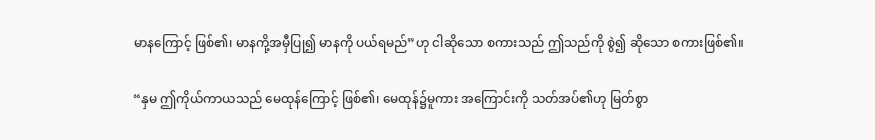မာနကြောင့် ဖြစ်၏၊ မာနကို့အမှီပြု၍ မာနကို ပယ်ရမည်”ဟု ငါဆိုသော စကားသည် ဤသည်ကို စွဲ၍ ဆိုသော စကားဖြစ်၏။

“နှမ ဤကိုယ်ကာယသည် မေထုန်ကြောင့် ဖြစ်၏၊ မေထုန်၌မူကား အကြောင်းကို သတ်အပ်၏ဟု မြတ်စွာ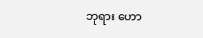ဘုရား ဟော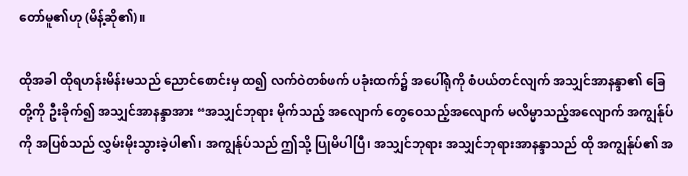တော်မူ၏ဟု (မိန့်ဆို၏)။

ထိုအခါ ထိုရဟန်းမိန်းမသည် ညောင်စောင်းမှ ထ၍ လက်ဝဲတစ်ဖက် ပခုံးထက်၌ အပေါ်ရုံကို စံပယ်တင်လျက် အသျှင်အာနန္ဒာ၏ ခြေတို့ကို ဦးခိုက်၍ အသျှင်အာနန္ဒာအား “အသျှင်ဘုရား မိုက်သည့် အလျောက် တွေဝေသည့်အလျောက် မလိမ္မာသည့်အလျောက် အကျွန်ုပ်ကို အပြစ်သည် လွှမ်းမိုးသွားခဲ့ပါ၏၊ အကျွန်ုပ်သည် ဤသို့ ပြုမိပါပြီ၊ အသျှင်ဘုရား အသျှင်ဘုရားအာနန္ဒာသည် ထို အကျွန်ုပ်၏ အ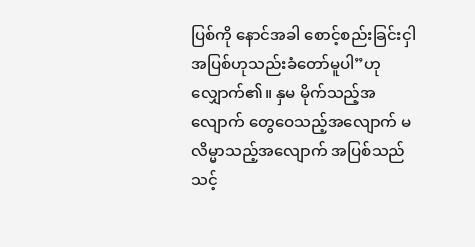ပြစ်ကို နောင်အခါ စောင့်စည်းခြင်းငှါ အပြစ်ဟုသည်းခံတော်မူပါ”ဟု လျှောက်၏။ နှမ မိုက်သည့်အလျောက် တွေဝေသည့်အလျောက် မလိမ္မာသည့်အလျောက် အပြစ်သည် သင့်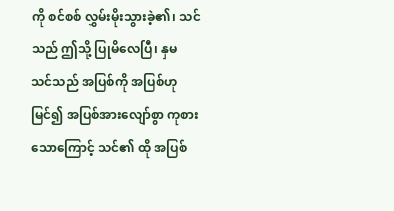ကို စင်စစ် လွှမ်းမိုးသွားခဲ့၏၊ သင်သည် ဤသို့ ပြုမိလေပြီ၊ နှမ သင်သည် အပြစ်ကို အပြစ်ဟု မြင်၍ အပြစ်အားလျော်စွာ ကုစားသောကြောင့် သင်၏ ထို အပြစ်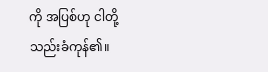ကို အပြစ်ဟု ငါတို့သည်းခံကုန်၏။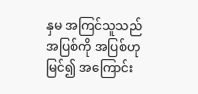နှမ အကြင်သူသည် အပြစ်ကို အပြစ်ဟု မြင်၍ အကြောင်း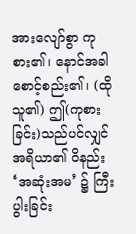အားလျော်စွာ ကုစား၏၊ နောင်အခါ စောင့်စည်း၏၊ (ထိုသူ၏) ဤ(ကုစားခြင်း)သည်ပင်လျှင် အရိယာ၏ ဝိနည်း ‘အဆုံးအမ’ ၌ ကြီးပွါးခြင်း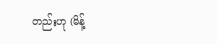တည်းဟု (မိန့်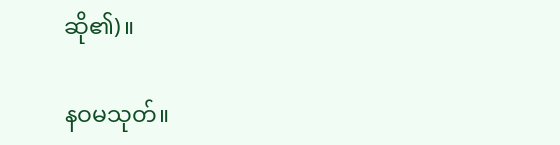ဆို၏)။

နဝမသုတ်။